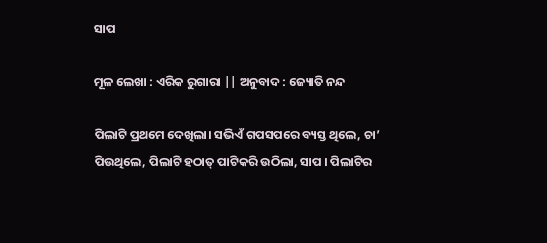ସାପ

ମୂଳ ଲେଖା : ଏରିକ ରୁଗାରା || ଅନୁବାଦ : ଜ୍ୟୋତି ନନ୍ଦ

ପିଲାଟି ପ୍ରଥମେ ଦେଖିଲା। ସଭିଏଁ ଗପସପରେ ବ୍ୟସ୍ତ ଥିଲେ, ଚା’ ପିଉଥିଲେ, ପିଲାଟି ହଠାତ୍ ପାଟିକରି ଉଠିଲା, ସାପ । ପିଲାଟିର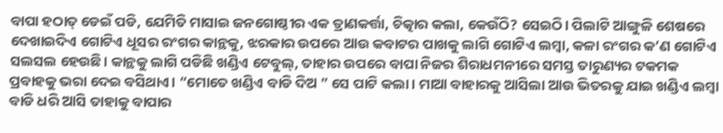ବାପା ହଠାତ୍ ଡେଇଁ ପଡି, ଯେମିତି ମାସାଇ ଜନଗୋଷ୍ଠୀର ଏକ ତ୍ରାଣକର୍ତ୍ତା, ଚିତ୍କାର କଲା, କେଉଁଠି? ସେଇଠି। ପିଲାଟି ଆଙ୍ଗୁଳି ଶେଷରେ ଦେଖାଇଦିଏ ଗୋଟିଏ ଧୂସର ରଂଗର କାନ୍ଥକୁ, ଝରକାର ଉପରେ ଆଉ କବାଟର ପାଖକୁ ଲାଗି ଗୋଟିଏ ଲମ୍ବା, କଳା ରଂଗର କ’ଣ ଗୋଟିଏ ସଲସଲ ହେଉଛି। କାନ୍ଥକୁ ଲାଗି ପଡିଛି ଖଣ୍ଡିଏ ଟେବୁଲ୍, ତାହାର ଉପରେ ବାପା ନିଜର ଶିରାଧମନୀରେ ସମସ୍ତ ତାରୁଣ୍ୟର ଟକମକ ପ୍ରବାହକୁ ଭରା ଦେଇ ବସିଥାଏ। “ମୋତେ ଖଣ୍ଡିଏ ବାଡି ଦିଅ ” ସେ ପାଟି କଲା। ମାଆ ବାହାରକୁ ଆସିଲା ଆଉ ଭିତରକୁ ଯାଇ ଖଣ୍ଡିଏ ଲମ୍ବା ବାଡି ଧରି ଆସି ତାହାକୁ ବାପାର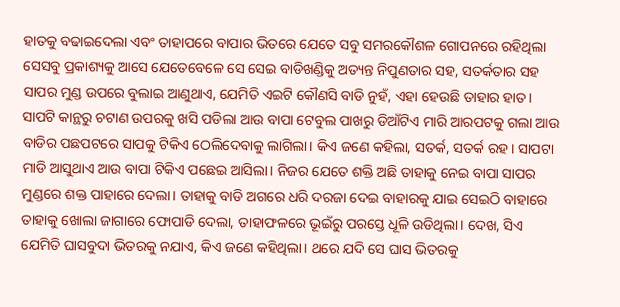ହାତକୁ ବଢାଇଦେଲା ଏବଂ ତାହାପରେ ବାପାର ଭିତରେ ଯେତେ ସବୁ ସମରକୌଶଳ ଗୋପନରେ ରହିଥିଲା ସେସବୁ ପ୍ରକାଶ୍ୟକୁ ଆସେ ଯେତେବେଳେ ସେ ସେଇ ବାଡିଖଣ୍ଡିକୁ ଅତ୍ୟନ୍ତ ନିପୁଣତାର ସହ, ସତର୍କତାର ସହ ସାପର ମୁଣ୍ଡ ଉପରେ ବୁଲାଇ ଆଣୁଥାଏ, ଯେମିତି ଏଇଟି କୌଣସି ବାଡି ନୁହଁ, ଏହା ହେଉଛି ତାହାର ହାତ। ସାପଟି କାନ୍ଥରୁ ଚଟାଣ ଉପରକୁ ଖସି ପଡିଲା ଆଉ ବାପା ଟେବୁଲ ପାଖରୁ ଡିଆଁଟିଏ ମାରି ଆରପଟକୁ ଗଲା ଆଉ ବାଡିର ପଛପଟରେ ସାପକୁ ଟିକିଏ ଠେଲିଦେବାକୁ ଲାଗିଲା। କିଏ ଜଣେ କହିଲା, ସତର୍କ, ସତର୍କ ରହ। ସାପଟା ମାଡି ଆସୁଥାଏ ଆଉ ବାପା ଟିକିଏ ପଛେଇ ଆସିଲା। ନିଜର ଯେତେ ଶକ୍ତି ଅଛି ତାହାକୁ ନେଇ ବାପା ସାପର ମୁଣ୍ଡରେ ଶକ୍ତ ପାହାରେ ଦେଲା। ତାହାକୁ ବାଡି ଅଗରେ ଧରି ଦରଜା ଦେଇ ବାହାରକୁ ଯାଇ ସେଇଠି ବାହାରେ ତାହାକୁ ଖୋଲା ଜାଗାରେ ଫୋପାଡି ଦେଲା, ତାହାଫଳରେ ଭୂଇଁରୁ ପରସ୍ତେ ଧୂଳି ଉଡିଥିଲା। ଦେଖ, ସିଏ ଯେମିତି ଘାସବୁଦା ଭିତରକୁ ନଯାଏ, କିଏ ଜଣେ କହିଥିଲା। ଥରେ ଯଦି ସେ ଘାସ ଭିତରକୁ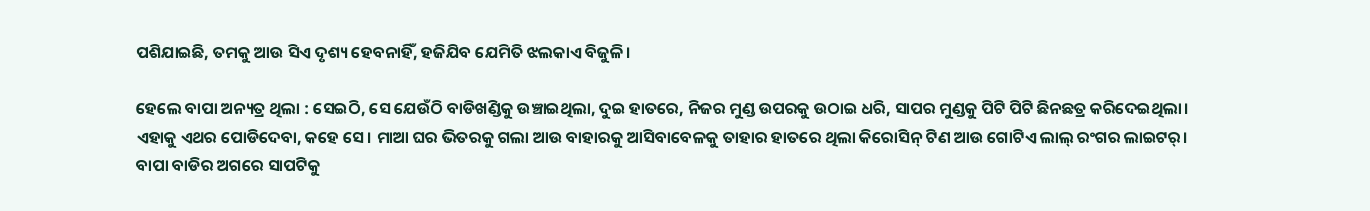ପଶିଯାଇଛି, ତମକୁ ଆଉ ସିଏ ଦୃଶ୍ୟ ହେବନାହିଁ, ହଜିଯିବ ଯେମିତି ଝଲକାଏ ବିଜୁଳି।

ହେଲେ ବାପା ଅନ୍ୟତ୍ର ଥିଲା : ସେଇଠି, ସେ ଯେଉଁଠି ବାଡିଖଣ୍ଡିକୁ ଉଞ୍ଚାଇଥିଲା, ଦୁଇ ହାତରେ, ନିଜର ମୁଣ୍ଡ ଉପରକୁ ଉଠାଇ ଧରି, ସାପର ମୁଣ୍ଡକୁ ପିଟି ପିଟି ଛିନଛତ୍ର କରିଦେଇଥିଲା। ଏହାକୁ ଏଥର ପୋଡିଦେବା, କହେ ସେ। ମାଆ ଘର ଭିତରକୁ ଗଲା ଆଉ ବାହାରକୁ ଆସିବାବେଳକୁ ତାହାର ହାତରେ ଥିଲା କିରୋସିନ୍ ଟିଣ ଆଉ ଗୋଟିଏ ଲାଲ୍ ରଂଗର ଲାଇଟର୍। ବାପା ବାଡିର ଅଗରେ ସାପଟିକୁ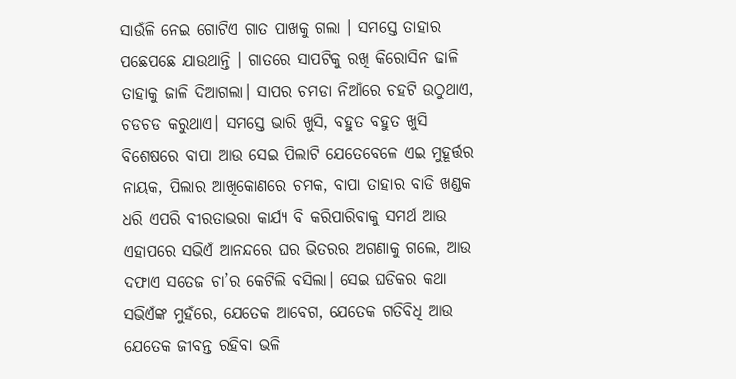ସାଉଁଳି ନେଇ ଗୋଟିଏ ଗାତ ପାଖକୁ ଗଲା । ସମସ୍ତେ ତାହାର ପଛେପଛେ ଯାଉଥାନ୍ତି । ଗାତରେ ସାପଟିକୁ ରଖି କିରୋସିନ ଢାଳି ତାହାକୁ ଜାଳି ଦିଆଗଲା। ସାପର ଚମଡା ନିଆଁରେ ଚହଟି ଉଠୁଥାଏ, ଚଡଚଡ କରୁଥାଏ। ସମସ୍ତେ ଭାରି ଖୁସି, ବହୁତ ବହୁତ ଖୁସି ବିଶେଷରେ ବାପା ଆଉ ସେଇ ପିଲାଟି ଯେତେବେଳେ ଏଇ ମୁହୂର୍ତ୍ତର ନାୟକ, ପିଲାର ଆଖିକୋଣରେ ଚମକ, ବାପା ତାହାର ବାଡି ଖଣ୍ଡକ ଧରି ଏପରି ବୀରତାଭରା କାର୍ଯ୍ୟ ବି କରିପାରିବାକୁ ସମର୍ଥ ଆଉ ଏହାପରେ ସଭିଏଁ ଆନନ୍ଦରେ ଘର ଭିତରର ଅଗଣାକୁ ଗଲେ, ଆଉ ଦଫାଏ ସତେଜ ଚା’ର କେଟିଲି ବସିଲା। ସେଇ ଘଡିକର କଥା ସଭିଏଁଙ୍କ ମୁହଁରେ, ଯେତେକ ଆବେଗ, ଯେତେକ ଗତିବିଧି ଆଉ ଯେତେକ ଜୀବନ୍ତ ରହିବା ଭଳି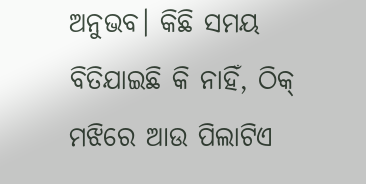ଅନୁଭବ। କିଛି ସମୟ ବିତିଯାଇଛି କି ନାହିଁ, ଠିକ୍ ମଝିରେ ଆଉ ପିଲାଟିଏ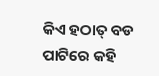କିଏ ହଠାତ୍ ବଡ ପାଟିରେ କହି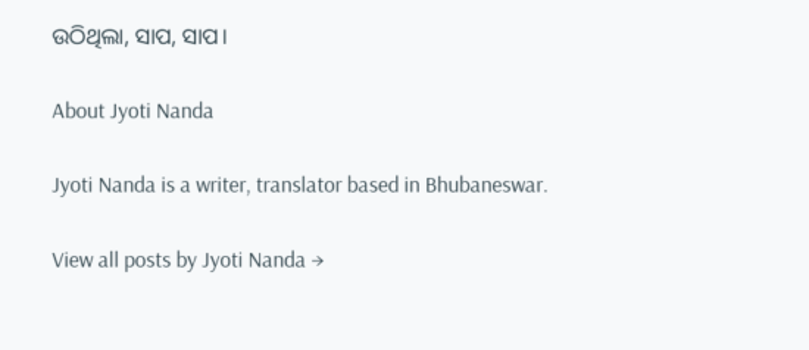ଉଠିଥିଲା, ସାପ, ସାପ।

About Jyoti Nanda

Jyoti Nanda is a writer, translator based in Bhubaneswar.

View all posts by Jyoti Nanda →